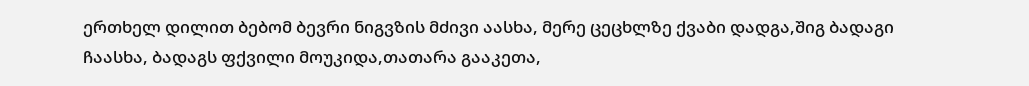ერთხელ დილით ბებომ ბევრი ნიგვზის მძივი აასხა, მერე ცეცხლზე ქვაბი დადგა,შიგ ბადაგი ჩაასხა, ბადაგს ფქვილი მოუკიდა,თათარა გააკეთა,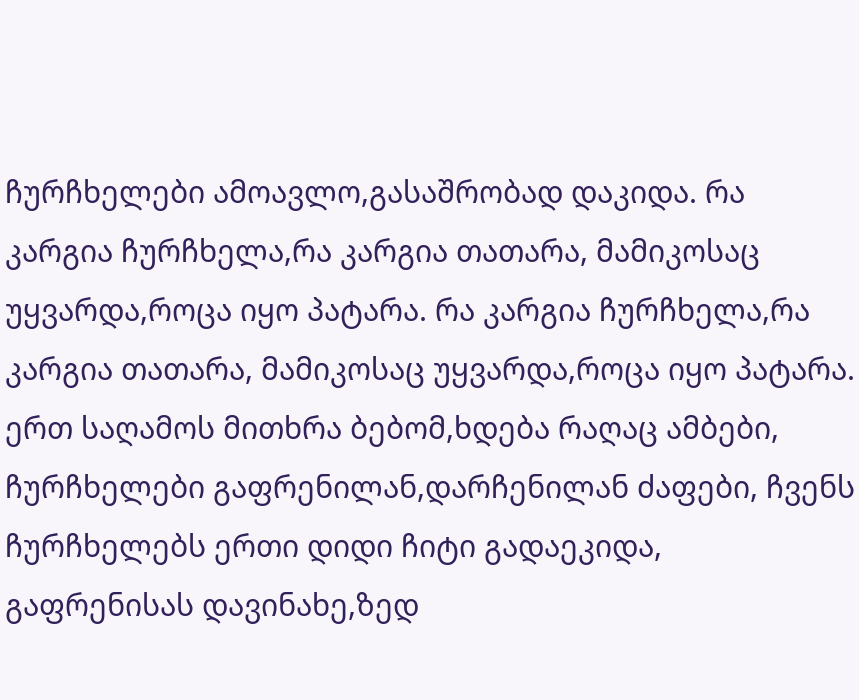ჩურჩხელები ამოავლო,გასაშრობად დაკიდა. რა კარგია ჩურჩხელა,რა კარგია თათარა, მამიკოსაც უყვარდა,როცა იყო პატარა. რა კარგია ჩურჩხელა,რა კარგია თათარა, მამიკოსაც უყვარდა,როცა იყო პატარა. ერთ საღამოს მითხრა ბებომ,ხდება რაღაც ამბები, ჩურჩხელები გაფრენილან,დარჩენილან ძაფები, ჩვენს ჩურჩხელებს ერთი დიდი ჩიტი გადაეკიდა, გაფრენისას დავინახე,ზედ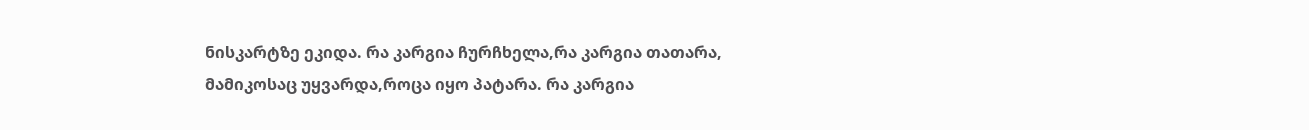ნისკარტზე ეკიდა. რა კარგია ჩურჩხელა,რა კარგია თათარა, მამიკოსაც უყვარდა,როცა იყო პატარა. რა კარგია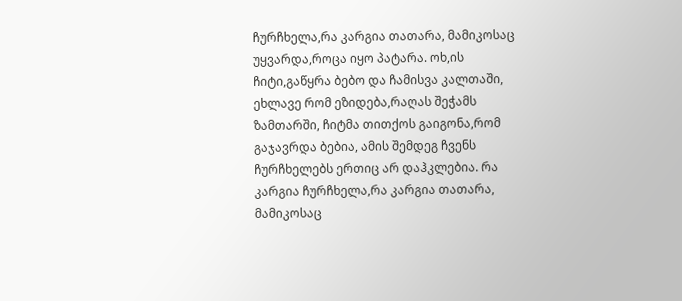ჩურჩხელა,რა კარგია თათარა, მამიკოსაც უყვარდა,როცა იყო პატარა. ოხ,ის ჩიტი,გაწყრა ბებო და ჩამისვა კალთაში, ეხლავე რომ ეზიდება,რაღას შეჭამს ზამთარში, ჩიტმა თითქოს გაიგონა,რომ გაჯავრდა ბებია, ამის შემდეგ ჩვენს ჩურჩხელებს ერთიც არ დაჰკლებია. რა კარგია ჩურჩხელა,რა კარგია თათარა, მამიკოსაც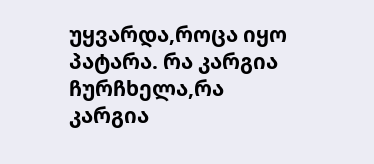უყვარდა,როცა იყო პატარა. რა კარგია ჩურჩხელა,რა კარგია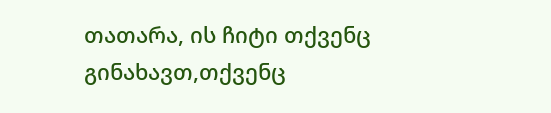თათარა, ის ჩიტი თქვენც გინახავთ,თქვენც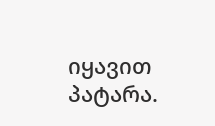იყავით პატარა.